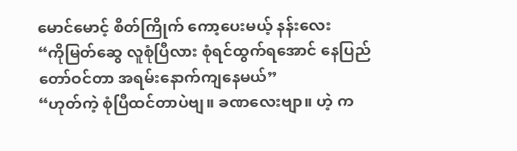မောင်မောင့် စိတ်ကြိုက် ကော့ပေးမယ့် နန်းလေး
“ကိုမြတ်ဆွေ လူစုံပြီလား စုံရင်ထွက်ရအောင် နေပြည်တော်ဝင်တာ အရမ်းနောက်ကျနေမယ်”
“ဟုတ်ကဲ့ စုံပြီထင်တာပဲဗျ။ ခဏလေးဗျာ။ ဟဲ့ က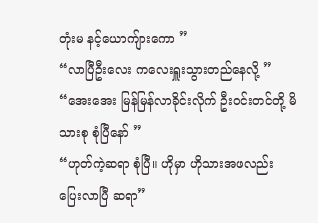တုံးမ နင့်ယောကျ်ားကော ”
“လာပြီဦးလေး ကလေးရှူးသွားတည်နေလို့ ”
“အေးအေး မြန်မြန်လာခိုင်းလိုက် ဦးဝင်းတင်တို့ မိသားစု စုံပြီနော် ”
“ဟုတ်ကဲ့ဆရာ စုံပြီ။ ဟိုမှာ ဟိုသားအဖလည်း ပြေးလာပြီ ဆရာ”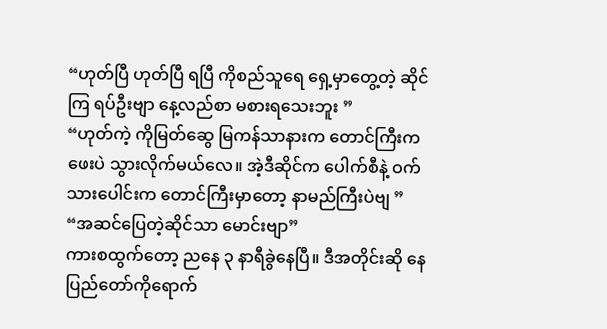“ဟုတ်ပြီ ဟုတ်ပြီ ရပြီ ကိုစည်သူရေ ရှေ့မှာတွေ့တဲ့ ဆိုင်ကြ ရပ်ဦးဗျာ နေ့လည်စာ မစားရသေးဘူး ”
“ဟုတ်ကဲ့ ကိုမြတ်ဆွေ မြကန်သာနားက တောင်ကြီးကဖေးပဲ သွားလိုက်မယ်လေ။ အဲ့ဒီဆိုင်က ပေါက်စီနဲ့ ဝက်သားပေါင်းက တောင်ကြီးမှာတော့ နာမည်ကြီးပဲဗျ ”
“အဆင်ပြေတဲ့ဆိုင်သာ မောင်းဗျာ”
ကားစထွက်တော့ ညနေ ၃ နာရီခွဲနေပြီ။ ဒီအတိုင်းဆို နေပြည်တော်ကိုရောက်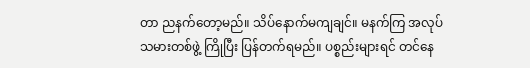တာ ညနက်တော့မည်။ သိပ်နောက်မကျချင်။ မနက်ကြ အလုပ်သမားတစ်ဖွဲ့ ကြိုပြီး ပြန်တက်ရမည်။ ပစ္စည်းများရင် တင်နေ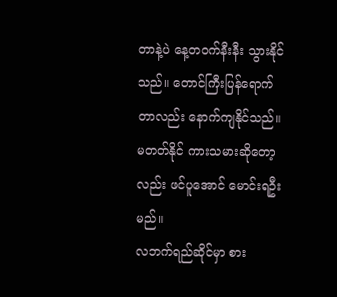တာနဲ့ပဲ နေ့တဝက်နီးနီး သွားနိုင်သည်။ တောင်ကြီးပြန်ရောက်တာလည်း နောက်ကျနိုင်သည်။ မတတ်နိုင် ကားသမားဆိုတော့လည်း ဖင်ပူအောင် မောင်းရဦးမည်။
လဘက်ရည်ဆိုင်မှာ စား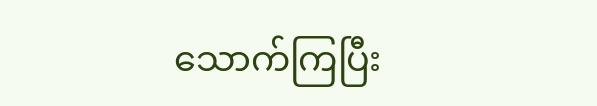သောက်ကြပြီး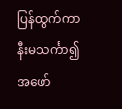ပြန်ထွက်ကာ နီးမသင်္ကာ၍ အဖော်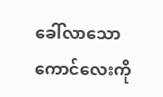ခေါ်လာသော ကောင်လေးကို